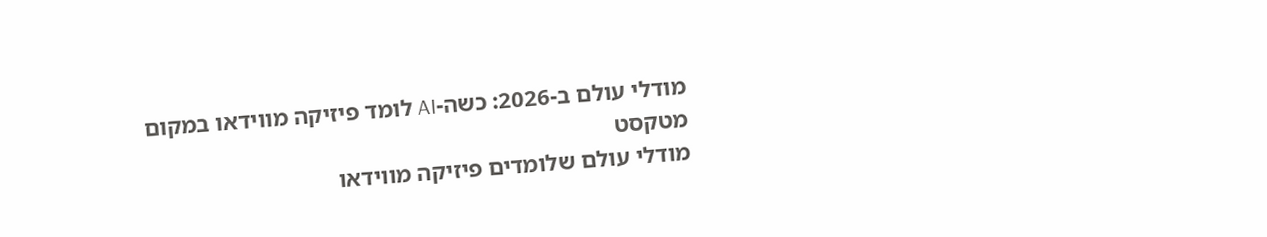מודלי עולם ב-2026: כשה-AI לומד פיזיקה מווידאו במקום מטקסט
מודלי עולם שלומדים פיזיקה מווידאו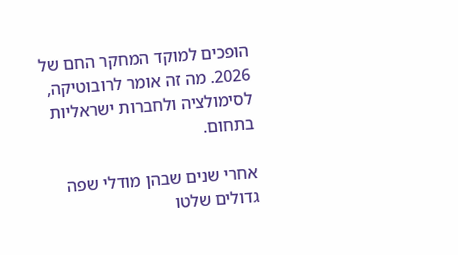הופכים למוקד המחקר החם של 2026. מה זה אומר לרובוטיקה, לסימולציה ולחברות ישראליות בתחום.

אחרי שנים שבהן מודלי שפה גדולים שלטו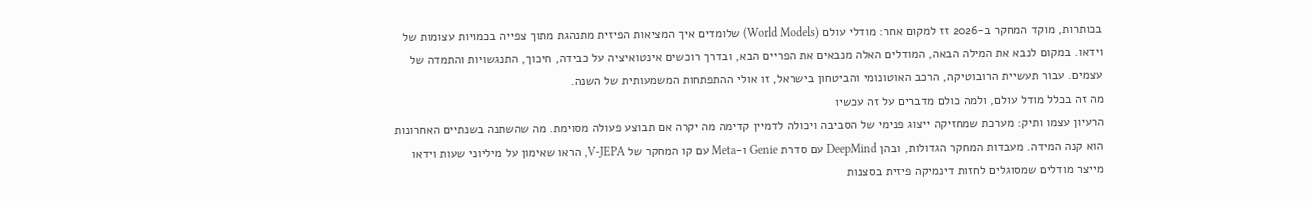בכותרות, מוקד המחקר ב-2026 זז למקום אחר: מודלי עולם (World Models) שלומדים איך המציאות הפיזית מתנהגת מתוך צפייה בכמויות עצומות של וידאו. במקום לנבא את המילה הבאה, המודלים האלה מנבאים את הפריים הבא, ובדרך רוכשים אינטואיציה על כבידה, חיכוך, התנגשויות והתמדה של עצמים. עבור תעשיית הרובוטיקה, הרכב האוטונומי והביטחון בישראל, זו אולי ההתפתחות המשמעותית של השנה.
מה זה בכלל מודל עולם, ולמה כולם מדברים על זה עכשיו
הרעיון עצמו ותיק: מערכת שמחזיקה ייצוג פנימי של הסביבה ויכולה לדמיין קדימה מה יקרה אם תבוצע פעולה מסוימת. מה שהשתנה בשנתיים האחרונות הוא קנה המידה. מעבדות המחקר הגדולות, ובהן DeepMind עם סדרת Genie ו-Meta עם קו המחקר של V-JEPA, הראו שאימון על מיליוני שעות וידאו מייצר מודלים שמסוגלים לחזות דינמיקה פיזית בסצנות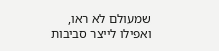שמעולם לא ראו, ואפילו לייצר סביבות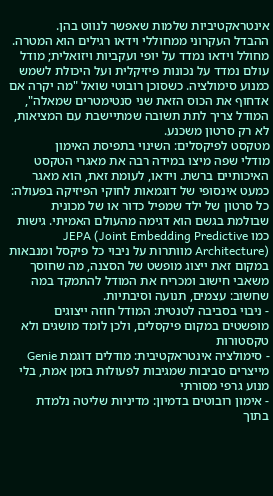אינטראקטיביות שלמות שאפשר לנווט בהן.
ההבדל העקרוני ממחוללי וידאו רגילים הוא המטרה. מחולל וידאו נמדד על יופי ועקביות ויזואלית; מודל עולם נמדד על נכונות פיזיקלית ועל היכולת לשמש כמנוע סימולציה. כשסוכן רובוטי שואל "מה יקרה אם אדחוף את הכוס הזאת שני סנטימטרים שמאלה", המודל צריך לתת תשובה שמתיישבת עם המציאות, לא רק סרטון משכנע.
מטקסט לפיקסלים: השינוי בתפיסת האימון
מודלי שפה מיצו במידה רבה את מאגרי הטקסט האיכותיים ברשת. וידאו, לעומת זאת, הוא מאגר כמעט אינסופי של דוגמאות לחוקי הפיזיקה בפעולה: כל סרטון של ילד שמפיל כדור או של מכונית שבולמת בגשם הוא דגימה מהעולם האמיתי. גישות כמו JEPA (Joint Embedding Predictive Architecture) מוותרות על ניבוי כל פיקסל ומנבאות במקום זאת ייצוג מופשט של הסצנה, מה שחוסך משאבי חישוב ומכריח את המודל להתמקד במה שחשוב: עצמים, תנועה וסיבתיות.
- ניבוי בסביבה לטנטית: המודל חוזה ייצוגים מופשטים במקום פיקסלים, ולכן לומד מושגים ולא טקסטורות
- סימולציה אינטראקטיבית: מודלים דוגמת Genie מייצרים סביבות שמגיבות לפעולות בזמן אמת, בלי מנוע גרפי מסורתי
- אימון רובוטים בדמיון: מדיניות שליטה נלמדת בתוך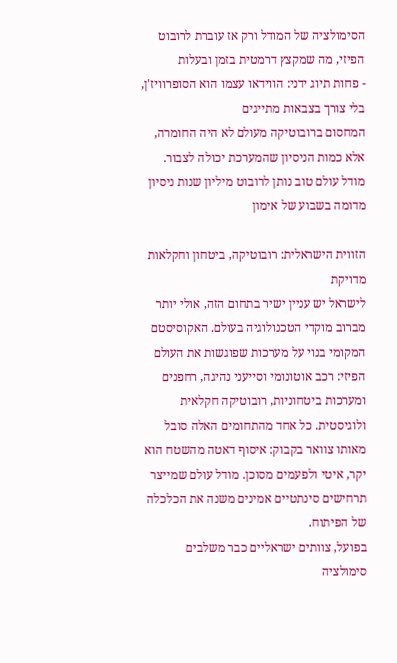הסימולציה של המודל ורק אז עוברת לרובוט הפיזי, מה שמקצץ דרמטית בזמן ובעלות
- פחות תיוג ידני: הווידאו עצמו הוא הסופרוויז'ן, בלי צורך בצבאות מתייגים
המחסום ברובוטיקה מעולם לא היה החומרה, אלא כמות הניסיון שהמערכת יכולה לצבור. מודל עולם טוב נותן לרובוט מיליון שנות ניסיון מדומה בשבוע של אימון

הזווית הישראלית: רובוטיקה, ביטחון וחקלאות מדויקת
לישראל יש עניין ישיר בתחום הזה, אולי יותר מברוב מוקדי הטכנולוגיה בעולם. האקוסיסטם המקומי בנוי על מערכות שפוגשות את העולם הפיזי: רכב אוטונומי וסייעני נהיגה, רחפנים ומערכות ביטחוניות, רובוטיקה חקלאית ולוגיסטית. כל אחד מהתחומים האלה סובל מאותו צוואר בקבוק: איסוף דאטה מהשטח הוא יקר, איטי ולפעמים מסוכן. מודל עולם שמייצר תרחישים סינתטיים אמינים משנה את הכלכלה של הפיתוח.
בפועל, צוותים ישראליים כבר משלבים סימולציה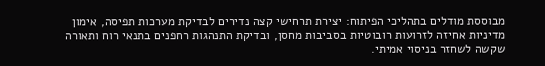מבוססת מודלים בתהליכי הפיתוח: יצירת תרחישי קצה נדירים לבדיקת מערכות תפיסה, אימון מדיניות אחיזה לזרועות רובוטיות בסביבות מחסן, ובדיקת התנהגות רחפנים בתנאי רוח ותאורה שקשה לשחזר בניסוי אמיתי.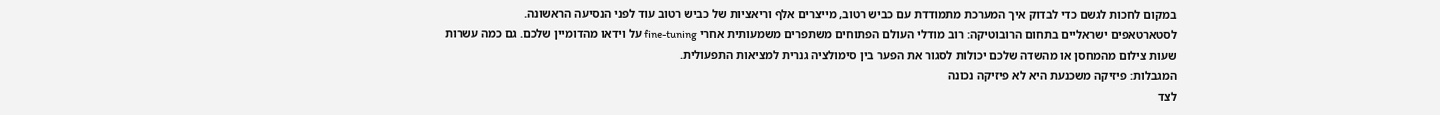במקום לחכות לגשם כדי לבדוק איך המערכת מתמודדת עם כביש רטוב, מייצרים אלף וריאציות של כביש רטוב עוד לפני הנסיעה הראשונה.
לסטארטאפים ישראליים בתחום הרובוטיקה: רוב מודלי העולם הפתוחים משתפרים משמעותית אחרי fine-tuning על וידאו מהדומיין שלכם. גם כמה עשרות שעות צילום מהמחסן או מהשדה שלכם יכולות לסגור את הפער בין סימולציה גנרית למציאות התפעולית.
המגבלות: פיזיקה משכנעת היא לא פיזיקה נכונה
לצד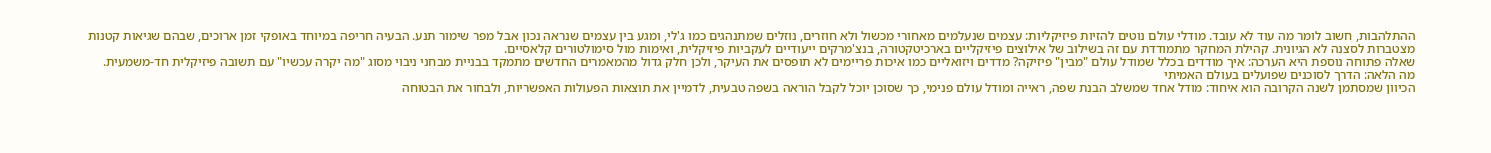ההתלהבות, חשוב לומר מה עוד לא עובד. מודלי עולם נוטים להזיות פיזיקליות: עצמים שנעלמים מאחורי מכשול ולא חוזרים, נוזלים שמתנהגים כמו ג'לי, ומגע בין עצמים שנראה נכון אבל מפר שימור תנע. הבעיה חריפה במיוחד באופקי זמן ארוכים, שבהם שגיאות קטנות מצטברות לסצנה לא הגיונית. קהילת המחקר מתמודדת עם זה בשילוב של אילוצים פיזיקליים בארכיטקטורה, בנצ'מרקים ייעודיים לעקביות פיזיקלית, ואימות מול סימולטורים קלאסיים.
שאלה פתוחה נוספת היא הערכה: איך מודדים בכלל שמודל עולם "מבין" פיזיקה? מדדים ויזואליים כמו איכות פריימים לא תופסים את העיקר, ולכן חלק גדול מהמאמרים החדשים מתמקד בבניית מבחני ניבוי מסוג "מה יקרה עכשיו" עם תשובה פיזיקלית חד-משמעית.
מה הלאה: הדרך לסוכנים שפועלים בעולם האמיתי
הכיוון שמסתמן לשנה הקרובה הוא איחוד: מודל אחד שמשלב הבנת שפה, ראייה ומודל עולם פנימי, כך שסוכן יוכל לקבל הוראה בשפה טבעית, לדמיין את תוצאות הפעולות האפשריות, ולבחור את הבטוחה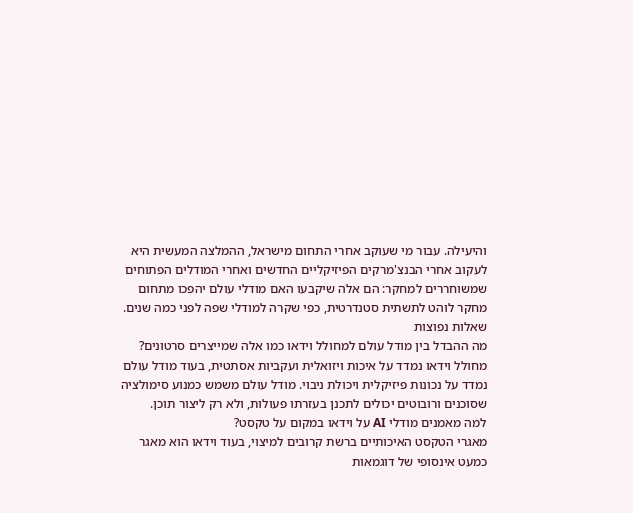והיעילה. עבור מי שעוקב אחרי התחום מישראל, ההמלצה המעשית היא לעקוב אחרי הבנצ'מרקים הפיזיקליים החדשים ואחרי המודלים הפתוחים שמשוחררים למחקר: הם אלה שיקבעו האם מודלי עולם יהפכו מתחום מחקר לוהט לתשתית סטנדרטית, כפי שקרה למודלי שפה לפני כמה שנים.
שאלות נפוצות
מה ההבדל בין מודל עולם למחולל וידאו כמו אלה שמייצרים סרטונים?
מחולל וידאו נמדד על איכות ויזואלית ועקביות אסתטית, בעוד מודל עולם נמדד על נכונות פיזיקלית ויכולת ניבוי. מודל עולם משמש כמנוע סימולציה שסוכנים ורובוטים יכולים לתכנן בעזרתו פעולות, ולא רק ליצור תוכן.
למה מאמנים מודלי AI על וידאו במקום על טקסט?
מאגרי הטקסט האיכותיים ברשת קרובים למיצוי, בעוד וידאו הוא מאגר כמעט אינסופי של דוגמאות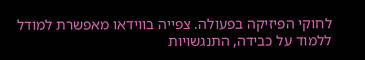לחוקי הפיזיקה בפעולה. צפייה בווידאו מאפשרת למודל ללמוד על כבידה, התנגשויות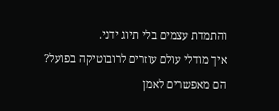והתמדת עצמים בלי תיוג ידני.
איך מודלי עולם עוזרים לרובוטיקה בפועל?
הם מאפשרים לאמן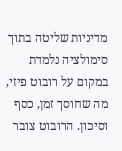מדיניות שליטה בתוך סימולציה נלמדת במקום על רובוט פיזי, מה שחוסך זמן, כסף וסיכון. הרובוט צובר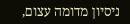ניסיון מדומה עצום,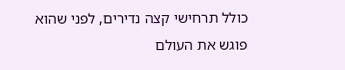כולל תרחישי קצה נדירים, לפני שהוא פוגש את העולם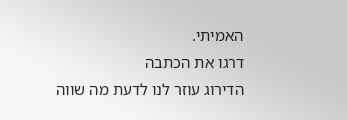האמיתי.
דרגו את הכתבה
הדירוג עוזר לנו לדעת מה שווה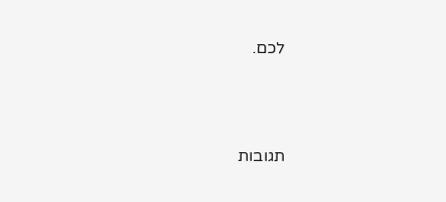לכם.



תגובות